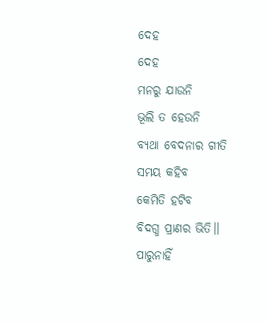ଦେହ
ଦେହ
ମନରୁ ଯାଉନି
ଭୂଲି ତ ହେଉନି
ବ୍ୟଥା ବେଦନାର ଗୀତି
ସମୟ କହିବ
କେମିତି ହଟିବ
ବିଦଗ୍ଧ ପ୍ରାଣର ଭିତି।।
ପାରୁନାହିଁ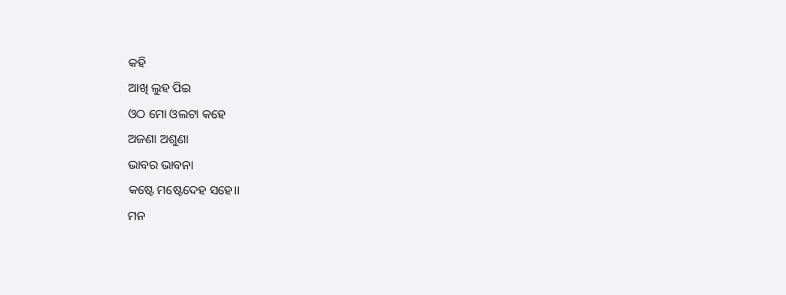କହି
ଆଖି ଲୁହ ପିଇ
ଓଠ ମୋ ଓଲଟା କହେ
ଅଜଣା ଅଶୁଣା
ଭାବର ଭାବନା
କଷ୍ଟେ ମଷ୍ଟେଦେହ ସହେ।।
ମନ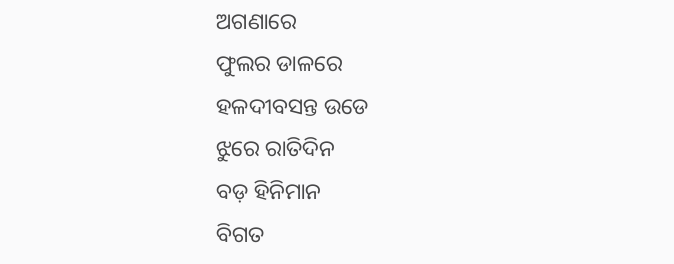ଅଗଣାରେ
ଫୁଲର ଡାଳରେ
ହଳଦୀବସନ୍ତ ଉଡେ
ଝୁରେ ରାତିଦିନ
ବଡ଼ ହିନିମାନ
ବିଗତ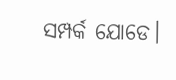ସମ୍ପର୍କ ଯୋଡେ।